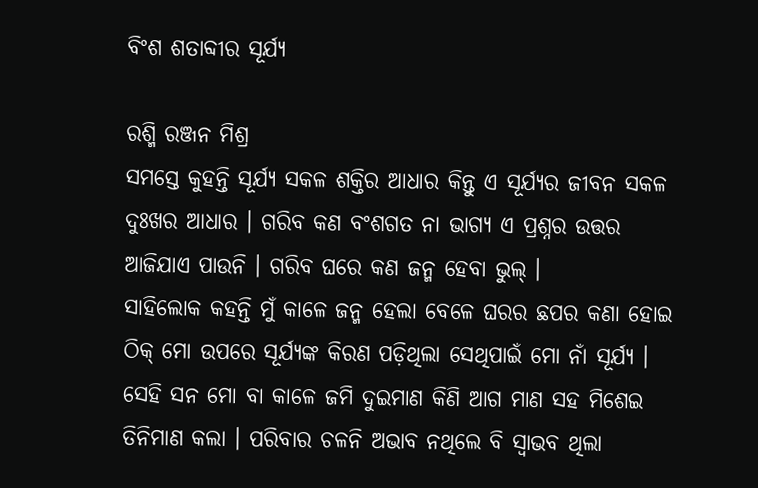ବିଂଶ ଶତାବ୍ଦୀର ସୂର୍ଯ୍ୟ

ରଶ୍ମି ରଞ୍ଜନ ମିଶ୍ର
ସମସ୍ତେ କୁହନ୍ତି ସୂର୍ଯ୍ୟ ସକଳ ଶକ୍ତିର ଆଧାର କିନ୍ତୁ ଏ ସୂର୍ଯ୍ୟର ଜୀବନ ସକଳ ଦୁଃଖର ଆଧାର । ଗରିବ କଣ ବଂଶଗତ ନା ଭାଗ୍ୟ ଏ ପ୍ରଶ୍ନର ଉତ୍ତର ଆଜିଯାଏ ପାଉନି । ଗରିବ ଘରେ କଣ ଜନ୍ମ ହେବା ଭୁଲ୍ ।
ସାହିଲୋକ କହନ୍ତି ମୁଁ କାଳେ ଜନ୍ମ ହେଲା ବେଳେ ଘରର ଛପର କଣା ହୋଇ ଠିକ୍ ମୋ ଉପରେ ସୂର୍ଯ୍ୟଙ୍କ କିରଣ ପଡ଼ିଥିଲା ସେଥିପାଇଁ ମୋ ନାଁ ସୂର୍ଯ୍ୟ । ସେହି ସନ ମୋ ବା କାଳେ ଜମି ଦୁଇମାଣ କିଣି ଆଗ ମାଣ ସହ ମିଶେଇ ତିନିମାଣ କଲା । ପରିବାର ଚଳନି ଅଭାବ ନଥିଲେ ବି ସ୍ୱାଭବ ଥିଲା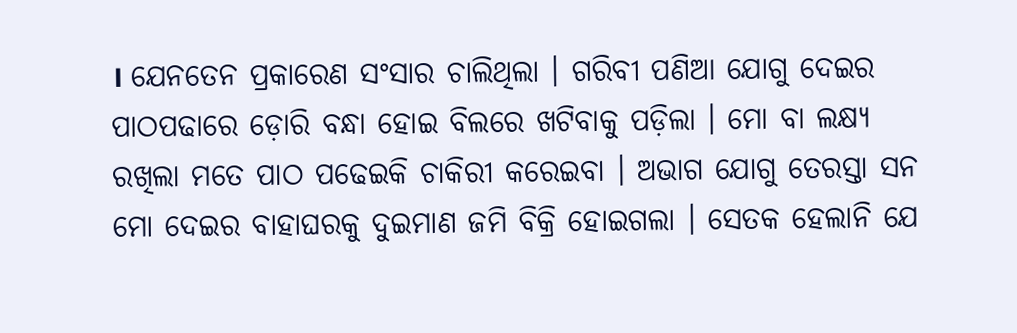। ଯେନତେନ ପ୍ରକାରେଣ ସଂସାର ଚାଲିଥିଲା । ଗରିବୀ ପଣିଆ ଯୋଗୁ ଦେଇର ପାଠପଢାରେ ଡ଼ୋରି ବନ୍ଧା ହୋଇ ବିଲରେ ଖଟିବାକୁ ପଡ଼ିଲା । ମୋ ବା ଲକ୍ଷ୍ୟ ରଖିଲା ମତେ ପାଠ ପଢେଇକି ଚାକିରୀ କରେଇବା । ଅଭାଗ ଯୋଗୁ ତେରସ୍ତା ସନ ମୋ ଦେଇର ବାହାଘରକୁ ଦୁଇମାଣ ଜମି ବିକ୍ରି ହୋଇଗଲା । ସେତକ ହେଲାନି ଯେ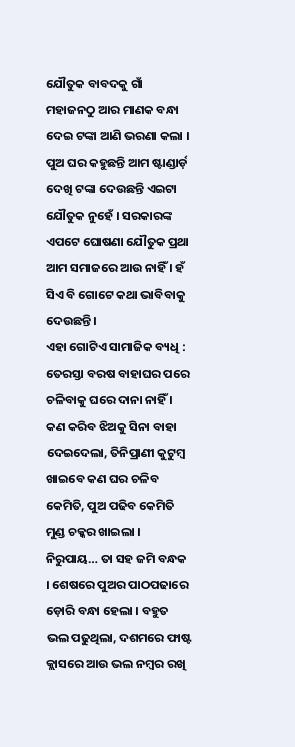ଯୌତୁକ ବାବଦକୁ ଗାଁ ମହାଜନଠୁ ଆର ମାଣକ ବନ୍ଧା ଦେଇ ଟଙ୍କା ଆଣି ଭରଣା କଲା ।
ପୁଅ ଘର କହୁଛନ୍ତି ଆମ ଷ୍ଟାଣ୍ଡାର୍ଡ଼ ଦେଖି ଟଙ୍କା ଦେଉଛନ୍ତି ଏଇଟା ଯୌତୁକ ନୁହେଁ । ସରକାରଙ୍କ ଏପଟେ ଘୋଷଣା ଯୌତୁକ ପ୍ରଥା ଆମ ସମାଜରେ ଆଉ ନାହିଁ । ହଁ ସିଏ ବି ଗୋଟେ କଥା ଭାବିବାକୁ ଦେଉଛନ୍ତି ।
ଏହା ଗୋଟିଏ ସାମାଜିକ ବ୍ୟଧି :
ତେରସ୍ତା ବରଷ ବାହାଘର ପରେ ଚଳିବାକୁ ଘରେ ଦାନା ନାହିଁ । କଣ କରିବ ଝିଅକୁ ସିନା ବାହା ଦେଇଦେଲା, ତିନିପ୍ରାଣୀ କୁଟୁମ୍ବ ଖାଇବେ କଣ ଘର ଚଳିବ କେମିତି, ପୁଅ ପଢିବ କେମିତି ମୁଣ୍ଡ ଚକ୍କର ଖାଇଲା । ନିରୁପାୟ… ତା ସହ ଜମି ବନ୍ଧକ । ଶେଷରେ ପୁଅର ପାଠପଢାରେ ଡ଼ୋରି ବନ୍ଧା ହେଲା । ବହୁତ ଭଲ ପଢୁଥିଲା, ଦଶମରେ ଫାଷ୍ଟ କ୍ଲାସରେ ଆଉ ଭଲ ନମ୍ବର ରଖି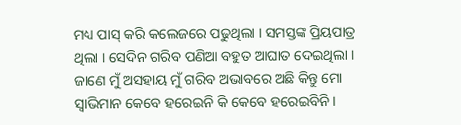ମଧ୍ୟ ପାସ୍ କରି କଲେଜରେ ପଢୁଥିଲା । ସମସ୍ତଙ୍କ ପ୍ରିୟପାତ୍ର ଥିଲା । ସେଦିନ ଗରିବ ପଣିଆ ବହୁତ ଆଘାତ ଦେଇଥିଲା । ଜାଣେ ମୁଁ ଅସହାୟ ମୁଁ ଗରିବ ଅଭାବରେ ଅଛି କିନ୍ତୁ ମୋ ସ୍ୱାଭିମାନ କେବେ ହରେଇନି କି କେବେ ହରେଇବିନି ।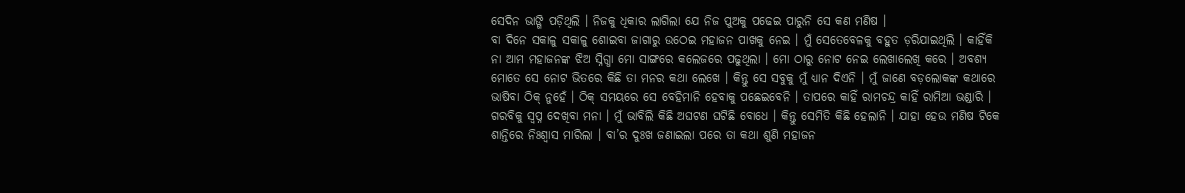ସେଦିନ ଭାଙ୍ଗି ପଡ଼ିଥିଲି । ନିଜକୁ ଧିକାର ଲାଗିଲା ଯେ ନିଜ ପୁଅକୁ ପଢେଇ ପାରୁନି ସେ କଣ ମଣିଷ ।
ବା ଦିନେ ସକାଳୁ ସକାଳୁ ଶୋଇବା ଜାଗାରୁ ଉଠେଇ ମହାଜନ ପାଖକୁ ନେଇ । ମୁଁ ସେତେବେଳକୁ ବହୁତ ଡ଼ରିଯାଇଥିଲି । କାହିଁକି ନା ଆମ ମହାଜନଙ୍କ ଝିଅ ସ୍ନିଗ୍ଧା ମୋ ସାଙ୍ଗରେ କଲେଜରେ ପଢୁଥିଲା । ମୋ ଠାରୁ ନୋଟ ନେଇ ଲେଖାଲେଖି କରେ । ଅବଶ୍ୟ ମୋତେ ସେ ନୋଟ ଭିତରେ କିଛି ତା ମନର କଥା ଲେଖେ । କିନ୍ତୁ ସେ ସବୁକୁ ମୁଁ ଧ୍ୟାନ ଦିଏନି । ମୁଁ ଜାଣେ ବଡ଼ଲୋକଙ୍କ କଥାରେ ଭାଷିବା ଠିକ୍ ନୁହେଁ । ଠିକ୍ ସମୟରେ ସେ ବେହିମାନି ହେବାକୁ ପଛେଇବେନି । ତାପରେ କାହିଁ ରାମଚନ୍ଦ୍ର କାହିଁ ରାମିଆ ଭଣ୍ଡାରି । ଗରବିକୁ ସ୍ୱପ୍ନ ଦେଖିବା ମନା । ମୁଁ ଭାବିଲି କିଛି ଅଘଟଣ ଘଟିଛି ବୋଧେ । କିନ୍ତୁ ସେମିତି କିଛି ହେଲାନି । ଯାହା ହେଉ ମଣିଷ ଟିକେ ଶାନ୍ତିରେ ନିଃଶ୍ୱାସ ମାରିଲା । ବା’ର ଦୁଃଖ ଜଣାଇଲା ପରେ ତା କଥା ଶୁଣି ମହାଜନ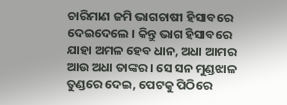ଚାରିମାଣ ଜମି ଭାଗଚାଷୀ ହିସାବରେ ଦେଇଦେଲେ । କିନ୍ତୁ ଭାଗ ହିସାବରେ ଯାହା ଅମଳ ହେବ ଧାନ, ଅଧା ଆମର ଆଉ ଅଧା ତାଙ୍କର । ସେ ସନ ମୁଣ୍ଡଝାଳ ତୁଣ୍ଡରେ ଦେଇ, ପେଟକୁ ପିଠିରେ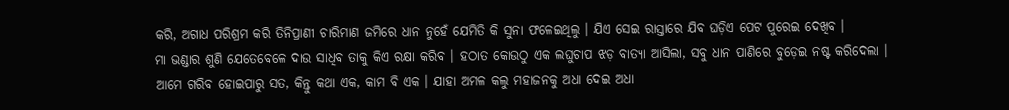କରି, ଅଗାଧ ପରିଶ୍ରମ କରି ତିନିପ୍ରାଣୀ ଚାରିମାଣ ଜମିରେ ଧାନ ନୁହେଁ ଯେମିତି କି ସୁନା ଫଳେଇଥିଲୁ । ଯିଏ ସେଇ ରାସ୍ତାରେ ଯିବ ଘଡ଼ିଏ ପେଟ ପୁରେଇ ଦେଖିବ ।
ମା ଭଣ୍ଡାର ଶୁଣି ଯେତେବେଳେ ଦାଉ ସାଧିବ ତାକୁ କିଏ ରକ୍ଷା କରିବ । ହଠାତ କୋଉଠୁ ଏକ ଲଘୁଚାପ ଝଡ଼ ବାତ୍ୟା ଆସିଲା, ସବୁ ଧାନ ପାଣିରେ ବୁଡ଼େଇ ନଷ୍ଟ କରିଦେଲା । ଆମେ ଗରିବ ହୋଇପାରୁ ସତ, କିନ୍ତୁ କଥା ଏକ, କାମ ବି ଏକ । ଯାହା ଅମଳ କଲୁ ମହାଜନକୁ ଅଧା ଦେଇ ଅଧା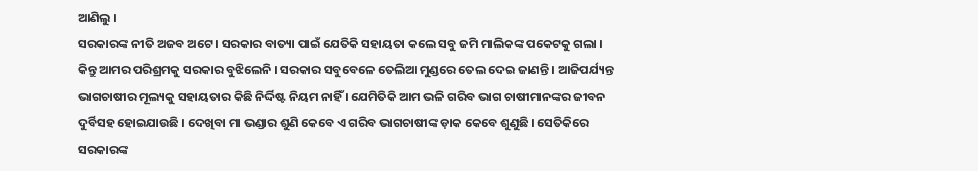ଆଣିଲୁ ।
ସରକାରଙ୍କ ନୀତି ଅଜବ ଅଟେ । ସରକାର ବାତ୍ୟା ପାଇଁ ଯେତିକି ସହାୟତା କଲେ ସବୁ ଜମି ମାଲିକଙ୍କ ପକେଟକୁ ଗଲା । କିନ୍ତୁ ଆମର ପରିଶ୍ରମକୁ ସରକାର ବୁଝିଲେନି । ସରକାର ସବୁବେଳେ ତେଲିଆ ମୁଣ୍ଡରେ ତେଲ ଦେଇ ଜାଣନ୍ତି । ଆଜିପର୍ଯ୍ୟନ୍ତ ଭାଗଚାଷୀର ମୂଲ୍ୟକୁ ସହାୟତାର କିଛି ନିର୍ଦ୍ଦିଷ୍ଟ ନିୟମ ନାହିଁ । ଯେମିତିକି ଆମ ଭଳି ଗରିବ ଭାଗ ଚାଷୀମାନଙ୍କର ଜୀବନ ଦୁର୍ବିସହ ହୋଇଯାଉଛି । ଦେଖିବା ମା ଭଣ୍ଡାର ଶୁଣି କେବେ ଏ ଗରିବ ଭାଗଚାଷୀଙ୍କ ଡ଼ାକ କେବେ ଶୁଣୁଛି । ସେତିକିରେ ସରକାରଙ୍କ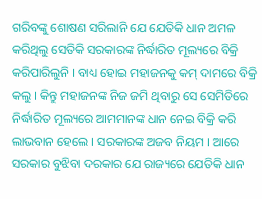ଗରିବଙ୍କୁ ଶୋଷଣ ସରିଲାନି ଯେ ଯେତିକି ଧାନ ଅମଳ କରିଥିଲୁ ସେତିକି ସରକାରଙ୍କ ନିର୍ଦ୍ଧାରିତ ମୂଲ୍ୟରେ ବିକ୍ରି କରିପାରିଲୁନି । ବାଧ୍ୟ ହୋଇ ମହାଜନକୁ କମ୍ ଦାମରେ ବିକ୍ରି କଲୁ । କିନ୍ତୁ ମହାଜନଙ୍କ ନିଜ ଜମି ଥିବାରୁ ସେ ସେମିତିରେ ନିର୍ଦ୍ଧାରିତ ମୂଲ୍ୟରେ ଆମମାନଙ୍କ ଧାନ ନେଇ ବିକ୍ରି କରି ଲାଭବାନ ହେଲେ । ସରକାରଙ୍କ ଅଜବ ନିୟମ । ଆରେ ସରକାର ବୁଝିବା ଦରକାର ଯେ ରାଜ୍ୟରେ ଯେତିକି ଧାନ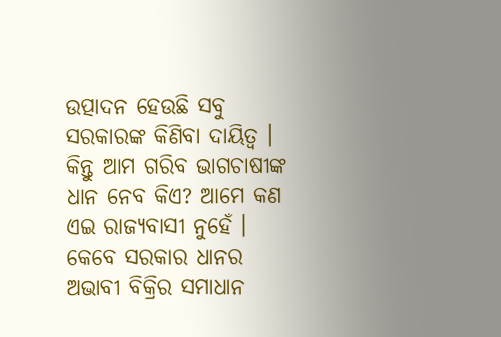ଉତ୍ପାଦନ ହେଉଛି ସବୁ ସରକାରଙ୍କ କିଣିବା ଦାୟିତ୍ୱ । କିନ୍ତୁ ଆମ ଗରିବ ଭାଗଚାଷୀଙ୍କ ଧାନ ନେବ କିଏ? ଆମେ କଣ ଏଇ ରାଜ୍ୟବାସୀ ନୁହେଁ । କେବେ ସରକାର ଧାନର ଅଭାବୀ ବିକ୍ରିର ସମାଧାନ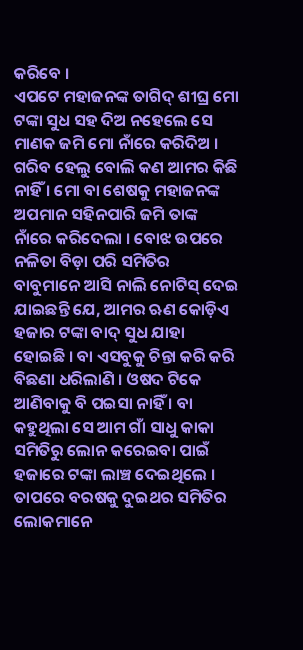କରିବେ ।
ଏପଟେ ମହାଜନଙ୍କ ତାଗିଦ୍ ଶୀଘ୍ର ମୋ ଟଙ୍କା ସୁଧ ସହ ଦିଅ ନହେଲେ ସେ ମାଣକ ଜମି ମୋ ନାଁରେ କରିଦିଅ । ଗରିବ ହେଲୁ ବୋଲି କଣ ଆମର କିଛି ନାହିଁ । ମୋ ବା ଶେଷକୁ ମହାଜନଙ୍କ ଅପମାନ ସହିନପାରି ଜମି ତାଙ୍କ ନାଁରେ କରିଦେଲା । ବୋଝ ଉପରେ ନଳିତା ବିଡ଼ା ପରି ସମିତିର ବାବୁମାନେ ଆସି ନାଲି ନୋଟିସ୍ ଦେଇ ଯାଇଛନ୍ତି ଯେ, ଆମର ଋଣ କୋଡ଼ିଏ ହଜାର ଟଙ୍କା ବାଦ୍ ସୁଧ ଯାହା ହୋଇଛି । ବା ଏସବୁକୁ ଚିନ୍ତା କରି କରି ବିଛଣା ଧରିଲାଣି । ଓଷଦ ଟିକେ ଆଣିବାକୁ ବି ପଇସା ନାହିଁ । ବା କହୁଥିଲା ସେ ଆମ ଗାଁ ସାଧୁ କାକା ସମିତିରୁ ଲୋନ କରେଇବା ପାଇଁ ହଜାରେ ଟଙ୍କା ଲାଞ୍ଚ ଦେଇଥିଲେ । ତାପରେ ବରଷକୁ ଦୁଇଥର ସମିତିର ଲୋକମାନେ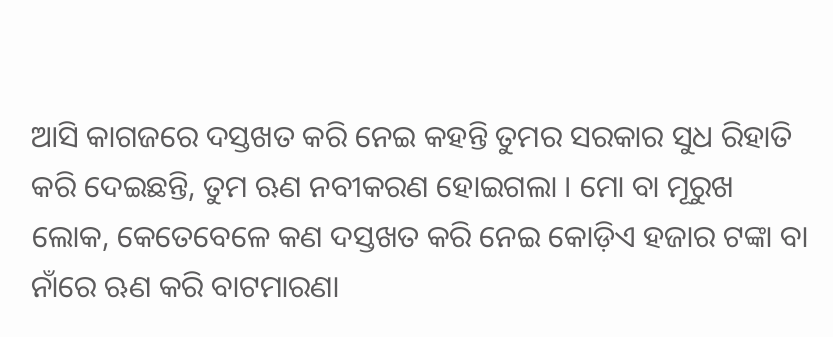ଆସି କାଗଜରେ ଦସ୍ତଖତ କରି ନେଇ କହନ୍ତି ତୁମର ସରକାର ସୁଧ ରିହାତି କରି ଦେଇଛନ୍ତି, ତୁମ ଋଣ ନବୀକରଣ ହୋଇଗଲା । ମୋ ବା ମୂରୁଖ ଲୋକ, କେତେବେଳେ କଣ ଦସ୍ତଖତ କରି ନେଇ କୋଡ଼ିଏ ହଜାର ଟଙ୍କା ବା ନାଁରେ ଋଣ କରି ବାଟମାରଣା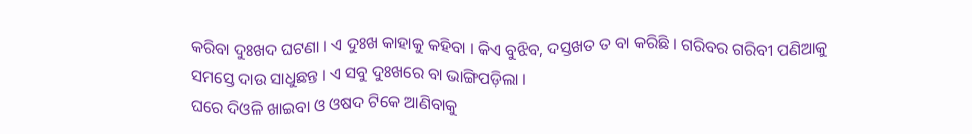କରିବା ଦୁଃଖଦ ଘଟଣା । ଏ ଦୁଃଖ କାହାକୁ କହିବା । କିଏ ବୁଝିବ, ଦସ୍ତଖତ ତ ବା କରିଛି । ଗରିବର ଗରିବୀ ପଣିଆକୁ ସମସ୍ତେ ଦାଉ ସାଧୁଛନ୍ତ । ଏ ସବୁ ଦୁଃଖରେ ବା ଭାଙ୍ଗିପଡ଼ିଲା ।
ଘରେ ଦିଓଳି ଖାଇବା ଓ ଓଷଦ ଟିକେ ଆଣିବାକୁ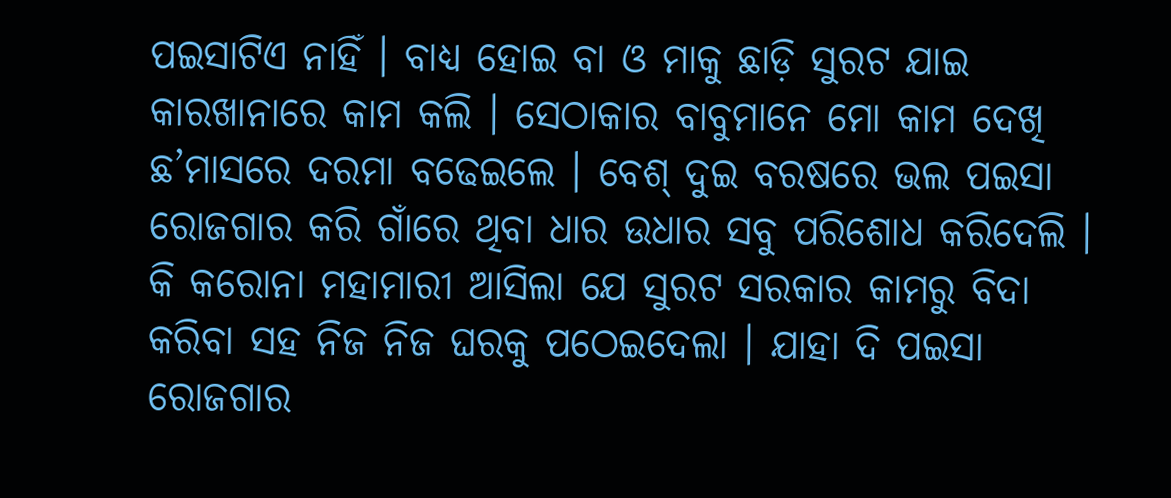ପଇସାଟିଏ ନାହିଁ । ବାଧ୍ୟ ହୋଇ ବା ଓ ମାକୁ ଛାଡ଼ି ସୁରଟ ଯାଇ କାରଖାନାରେ କାମ କଲି । ସେଠାକାର ବାବୁମାନେ ମୋ କାମ ଦେଖି ଛ’ମାସରେ ଦରମା ବଢେଇଲେ । ବେଶ୍ ଦୁଇ ବରଷରେ ଭଲ ପଇସା ରୋଜଗାର କରି ଗାଁରେ ଥିବା ଧାର ଉଧାର ସବୁ ପରିଶୋଧ କରିଦେଲି । କି କରୋନା ମହାମାରୀ ଆସିଲା ଯେ ସୁରଟ ସରକାର କାମରୁ ବିଦା କରିବା ସହ ନିଜ ନିଜ ଘରକୁ ପଠେଇଦେଲା । ଯାହା ଦି ପଇସା ରୋଜଗାର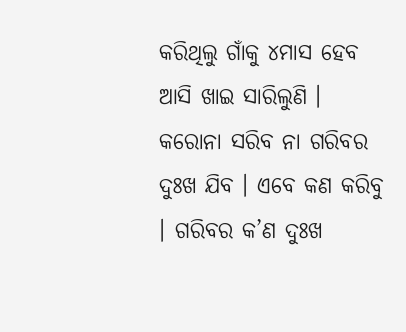କରିଥିଲୁ ଗାଁକୁ ୪ମାସ ହେବ ଆସି ଖାଇ ସାରିଲୁଣି । କରୋନା ସରିବ ନା ଗରିବର ଦୁଃଖ ଯିବ । ଏବେ କଣ କରିବୁ । ଗରିବର କ’ଣ ଦୁଃଖ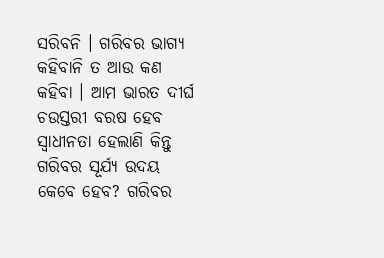ସରିବନି । ଗରିବର ଭାଗ୍ୟ କହିବାନି ତ ଆଉ କଣ କହିବା । ଆମ ଭାରତ ଦୀର୍ଘ ଚଉସ୍ତରୀ ବରଷ ହେବ ସ୍ୱାଧୀନତା ହେଲାଣି କିନ୍ତୁ ଗରିବର ସୂର୍ଯ୍ୟ ଉଦୟ କେବେ ହେବ? ଗରିବର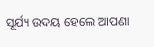ସୂର୍ଯ୍ୟ ଉଦୟ ହେଲେ ଆପଣା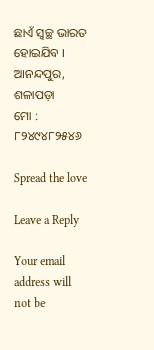ଛାଏଁ ସ୍ୱଚ୍ଛ ଭାରତ ହୋଇଯିବ ।
ଆନନ୍ଦପୁର, ଶଳାପଡ଼ା
ମୋ : ୮୨୪୯୪୮୨୫୪୬

Spread the love

Leave a Reply

Your email address will not be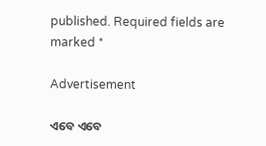published. Required fields are marked *

Advertisement

ଏବେ ଏବେ